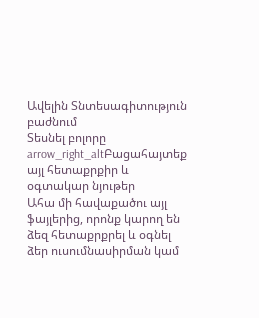Ավելին Տնտեսագիտություն բաժնում
Տեսնել բոլորը arrow_right_altԲացահայտեք այլ հետաքրքիր և օգտակար նյութեր
Ահա մի հավաքածու այլ ֆայլերից, որոնք կարող են ձեզ հետաքրքրել և օգնել ձեր ուսումնասիրման կամ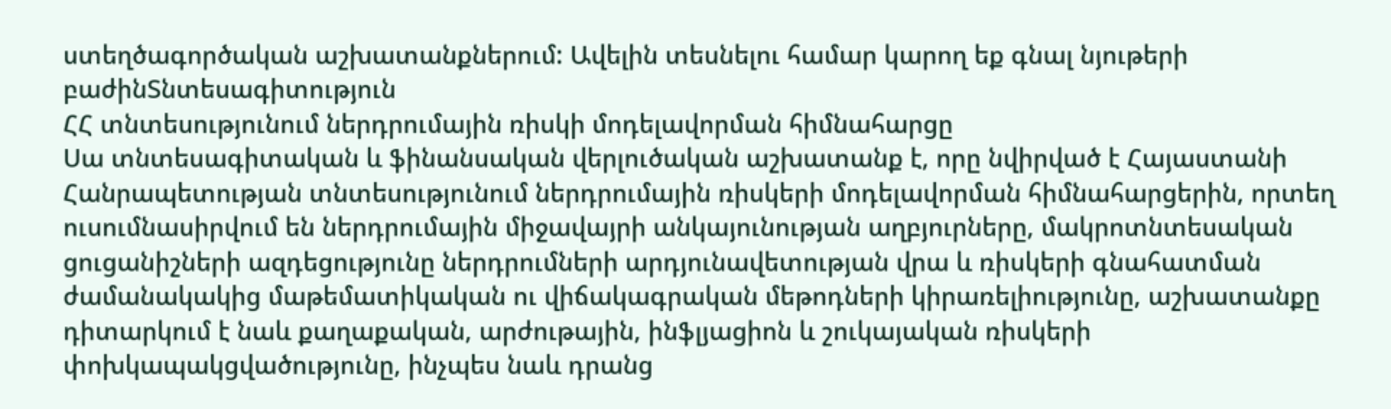ստեղծագործական աշխատանքներում: Ավելին տեսնելու համար կարող եք գնալ նյութերի բաժինՏնտեսագիտություն
ՀՀ տնտեսությունում ներդրումային ռիսկի մոդելավորման հիմնահարցը
Սա տնտեսագիտական և ֆինանսական վերլուծական աշխատանք է, որը նվիրված է Հայաստանի Հանրապետության տնտեսությունում ներդրումային ռիսկերի մոդելավորման հիմնահարցերին, որտեղ ուսումնասիրվում են ներդրումային միջավայրի անկայունության աղբյուրները, մակրոտնտեսական ցուցանիշների ազդեցությունը ներդրումների արդյունավետության վրա և ռիսկերի գնահատման ժամանակակից մաթեմատիկական ու վիճակագրական մեթոդների կիրառելիությունը, աշխատանքը դիտարկում է նաև քաղաքական, արժութային, ինֆլյացիոն և շուկայական ռիսկերի փոխկապակցվածությունը, ինչպես նաև դրանց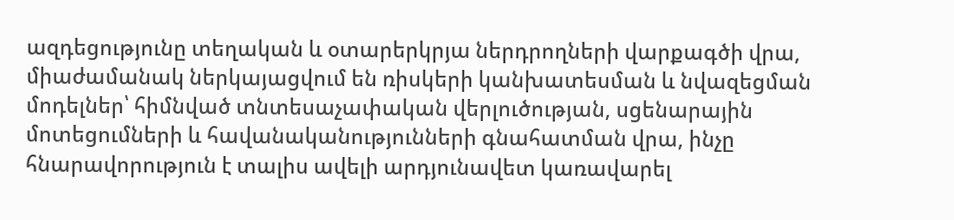ազդեցությունը տեղական և օտարերկրյա ներդրողների վարքագծի վրա, միաժամանակ ներկայացվում են ռիսկերի կանխատեսման և նվազեցման մոդելներ՝ հիմնված տնտեսաչափական վերլուծության, սցենարային մոտեցումների և հավանականությունների գնահատման վրա, ինչը հնարավորություն է տալիս ավելի արդյունավետ կառավարել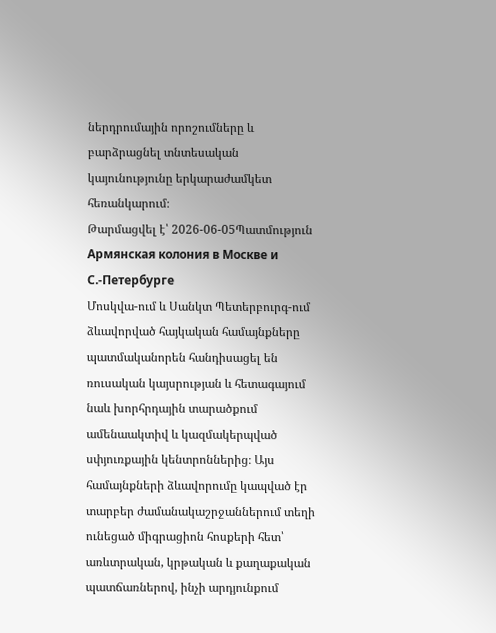ներդրումային որոշումները և բարձրացնել տնտեսական կայունությունը երկարաժամկետ հեռանկարում։
Թարմացվել է՝ 2026-06-05Պատմություն
Армянская колония в Москве и С.-Петербурге
Մոսկվա-ում և Սանկտ Պետերբուրգ-ում ձևավորված հայկական համայնքները պատմականորեն հանդիսացել են ռուսական կայսրության և հետագայում նաև խորհրդային տարածքում ամենաակտիվ և կազմակերպված սփյուռքային կենտրոններից։ Այս համայնքների ձևավորումը կապված էր տարբեր ժամանակաշրջաններում տեղի ունեցած միգրացիոն հոսքերի հետ՝ առևտրական, կրթական և քաղաքական պատճառներով, ինչի արդյունքում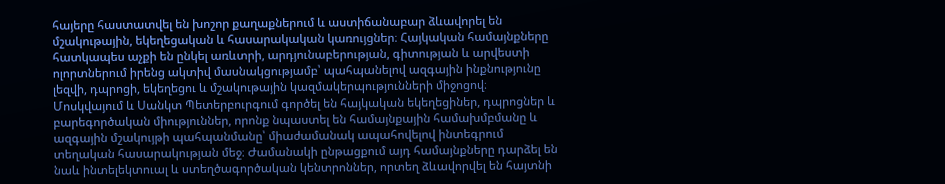հայերը հաստատվել են խոշոր քաղաքներում և աստիճանաբար ձևավորել են մշակութային, եկեղեցական և հասարակական կառույցներ։ Հայկական համայնքները հատկապես աչքի են ընկել առևտրի, արդյունաբերության, գիտության և արվեստի ոլորտներում իրենց ակտիվ մասնակցությամբ՝ պահպանելով ազգային ինքնությունը լեզվի, դպրոցի, եկեղեցու և մշակութային կազմակերպությունների միջոցով։ Մոսկվայում և Սանկտ Պետերբուրգում գործել են հայկական եկեղեցիներ, դպրոցներ և բարեգործական միություններ, որոնք նպաստել են համայնքային համախմբմանը և ազգային մշակույթի պահպանմանը՝ միաժամանակ ապահովելով ինտեգրում տեղական հասարակության մեջ։ Ժամանակի ընթացքում այդ համայնքները դարձել են նաև ինտելեկտուալ և ստեղծագործական կենտրոններ, որտեղ ձևավորվել են հայտնի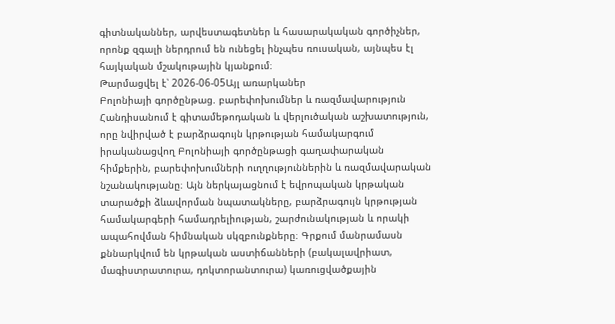գիտնականներ, արվեստագետներ և հասարակական գործիչներ, որոնք զգալի ներդրում են ունեցել ինչպես ռուսական, այնպես էլ հայկական մշակութային կյանքում։
Թարմացվել է՝ 2026-06-05Այլ առարկաներ
Բոլոնիայի գործընթաց. բարեփոխումներ և ռազմավարություն
Հանդիսանում է գիտամեթոդական և վերլուծական աշխատություն, որը նվիրված է բարձրագույն կրթության համակարգում իրականացվող Բոլոնիայի գործընթացի գաղափարական հիմքերին, բարեփոխումների ուղղություններին և ռազմավարական նշանակությանը։ Այն ներկայացնում է եվրոպական կրթական տարածքի ձևավորման նպատակները, բարձրագույն կրթության համակարգերի համադրելիության, շարժունակության և որակի ապահովման հիմնական սկզբունքները։ Գրքում մանրամասն քննարկվում են կրթական աստիճանների (բակալավրիատ, մագիստրատուրա, դոկտորանտուրա) կառուցվածքային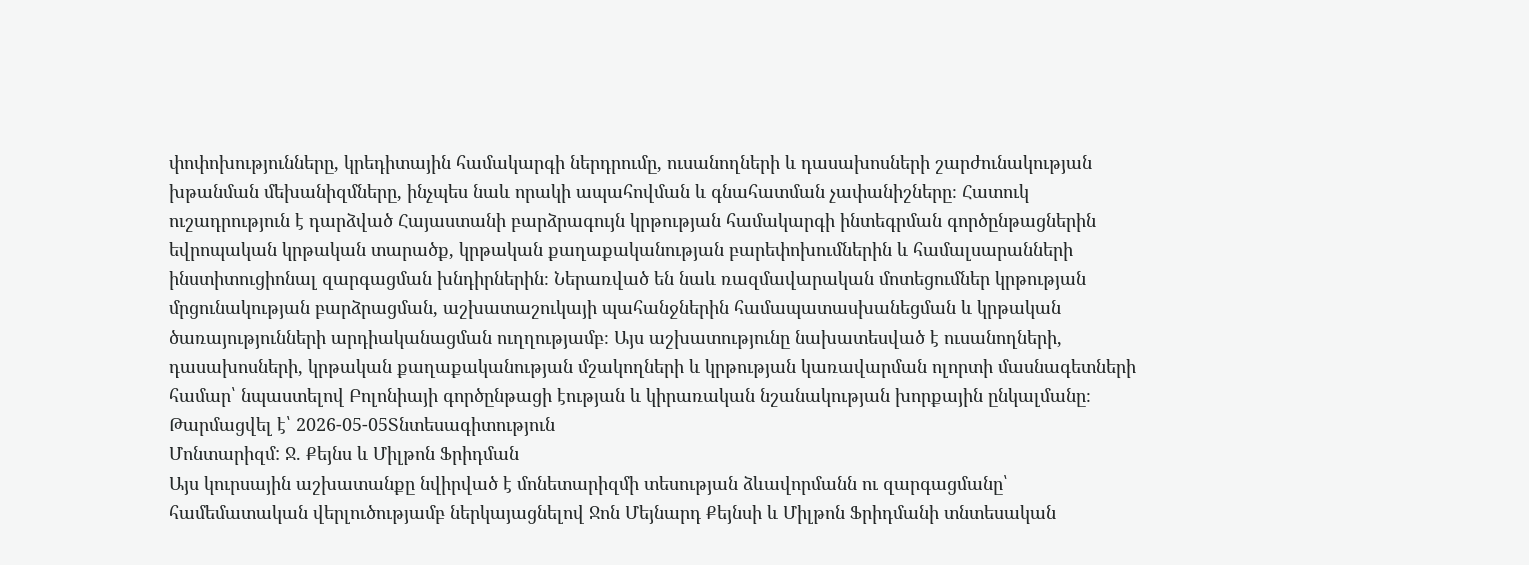փոփոխությունները, կրեդիտային համակարգի ներդրումը, ուսանողների և դասախոսների շարժունակության խթանման մեխանիզմները, ինչպես նաև որակի ապահովման և գնահատման չափանիշները։ Հատուկ ուշադրություն է դարձված Հայաստանի բարձրագույն կրթության համակարգի ինտեգրման գործընթացներին եվրոպական կրթական տարածք, կրթական քաղաքականության բարեփոխումներին և համալսարանների ինստիտուցիոնալ զարգացման խնդիրներին։ Ներառված են նաև ռազմավարական մոտեցումներ կրթության մրցունակության բարձրացման, աշխատաշուկայի պահանջներին համապատասխանեցման և կրթական ծառայությունների արդիականացման ուղղությամբ։ Այս աշխատությունը նախատեսված է ուսանողների, դասախոսների, կրթական քաղաքականության մշակողների և կրթության կառավարման ոլորտի մասնագետների համար՝ նպաստելով Բոլոնիայի գործընթացի էության և կիրառական նշանակության խորքային ընկալմանը։
Թարմացվել է՝ 2026-05-05Տնտեսագիտություն
Մոնտարիզմ: Ջ. Քեյնս և Միլթոն Ֆրիդման
Այս կուրսային աշխատանքը նվիրված է մոնետարիզմի տեսության ձևավորմանն ու զարգացմանը՝ համեմատական վերլուծությամբ ներկայացնելով Ջոն Մեյնարդ Քեյնսի և Միլթոն Ֆրիդմանի տնտեսական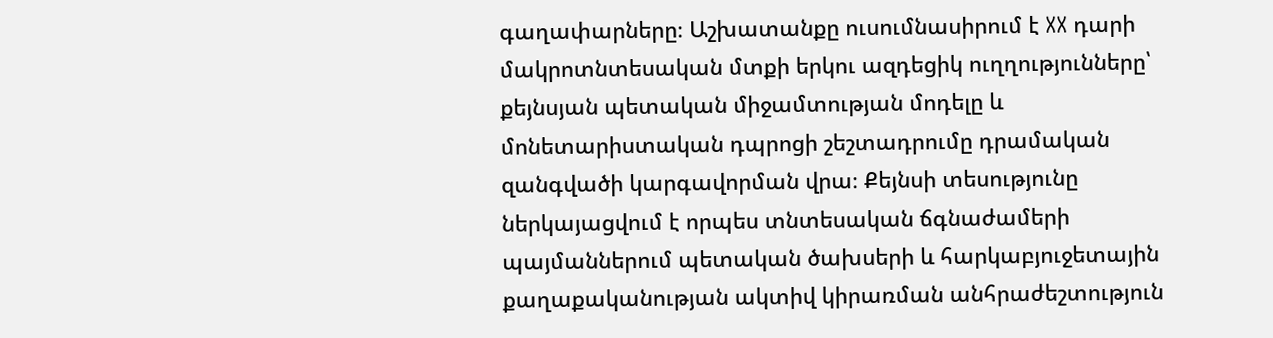գաղափարները։ Աշխատանքը ուսումնասիրում է XX դարի մակրոտնտեսական մտքի երկու ազդեցիկ ուղղությունները՝ քեյնսյան պետական միջամտության մոդելը և մոնետարիստական դպրոցի շեշտադրումը դրամական զանգվածի կարգավորման վրա։ Քեյնսի տեսությունը ներկայացվում է որպես տնտեսական ճգնաժամերի պայմաններում պետական ծախսերի և հարկաբյուջետային քաղաքականության ակտիվ կիրառման անհրաժեշտություն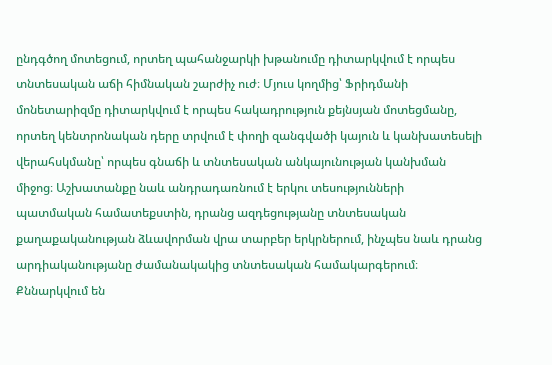ընդգծող մոտեցում, որտեղ պահանջարկի խթանումը դիտարկվում է որպես տնտեսական աճի հիմնական շարժիչ ուժ։ Մյուս կողմից՝ Ֆրիդմանի մոնետարիզմը դիտարկվում է որպես հակադրություն քեյնսյան մոտեցմանը, որտեղ կենտրոնական դերը տրվում է փողի զանգվածի կայուն և կանխատեսելի վերահսկմանը՝ որպես գնաճի և տնտեսական անկայունության կանխման միջոց։ Աշխատանքը նաև անդրադառնում է երկու տեսությունների պատմական համատեքստին, դրանց ազդեցությանը տնտեսական քաղաքականության ձևավորման վրա տարբեր երկրներում, ինչպես նաև դրանց արդիականությանը ժամանակակից տնտեսական համակարգերում։ Քննարկվում են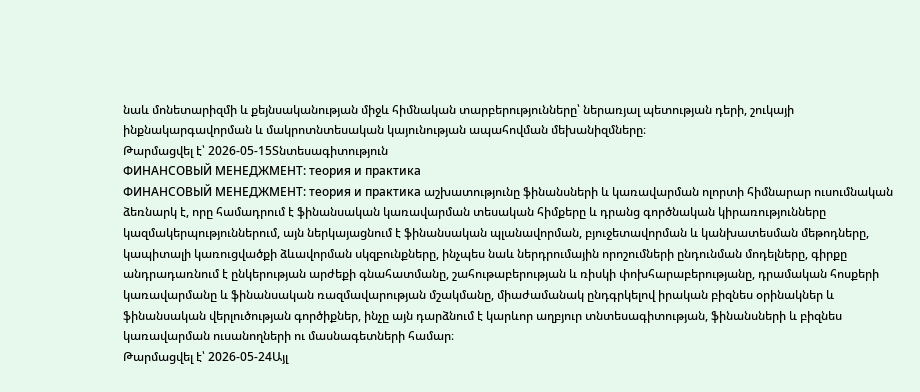նաև մոնետարիզմի և քեյնսականության միջև հիմնական տարբերությունները՝ ներառյալ պետության դերի, շուկայի ինքնակարգավորման և մակրոտնտեսական կայունության ապահովման մեխանիզմները։
Թարմացվել է՝ 2026-05-15Տնտեսագիտություն
ФИНАНСОВЫЙ МЕНЕДЖМЕНТ: теория и практика
ФИНАНСОВЫЙ МЕНЕДЖМЕНТ: теория и практика աշխատությունը ֆինանսների և կառավարման ոլորտի հիմնարար ուսումնական ձեռնարկ է, որը համադրում է ֆինանսական կառավարման տեսական հիմքերը և դրանց գործնական կիրառությունները կազմակերպություններում, այն ներկայացնում է ֆինանսական պլանավորման, բյուջետավորման և կանխատեսման մեթոդները, կապիտալի կառուցվածքի ձևավորման սկզբունքները, ինչպես նաև ներդրումային որոշումների ընդունման մոդելները, գիրքը անդրադառնում է ընկերության արժեքի գնահատմանը, շահութաբերության և ռիսկի փոխհարաբերությանը, դրամական հոսքերի կառավարմանը և ֆինանսական ռազմավարության մշակմանը, միաժամանակ ընդգրկելով իրական բիզնես օրինակներ և ֆինանսական վերլուծության գործիքներ, ինչը այն դարձնում է կարևոր աղբյուր տնտեսագիտության, ֆինանսների և բիզնես կառավարման ուսանողների ու մասնագետների համար։
Թարմացվել է՝ 2026-05-24Այլ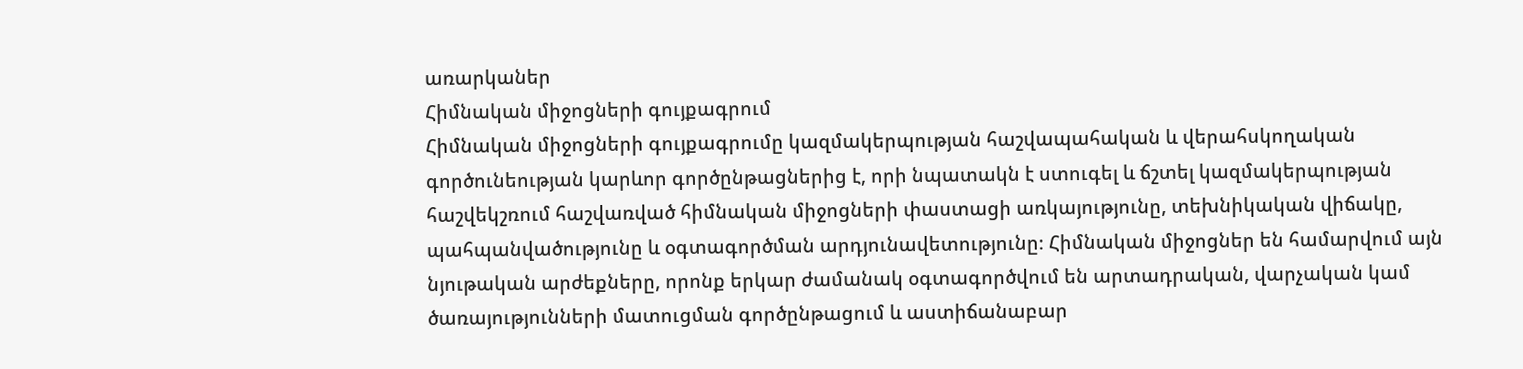առարկաներ
Հիմնական միջոցների գույքագրում
Հիմնական միջոցների գույքագրումը կազմակերպության հաշվապահական և վերահսկողական գործունեության կարևոր գործընթացներից է, որի նպատակն է ստուգել և ճշտել կազմակերպության հաշվեկշռում հաշվառված հիմնական միջոցների փաստացի առկայությունը, տեխնիկական վիճակը, պահպանվածությունը և օգտագործման արդյունավետությունը։ Հիմնական միջոցներ են համարվում այն նյութական արժեքները, որոնք երկար ժամանակ օգտագործվում են արտադրական, վարչական կամ ծառայությունների մատուցման գործընթացում և աստիճանաբար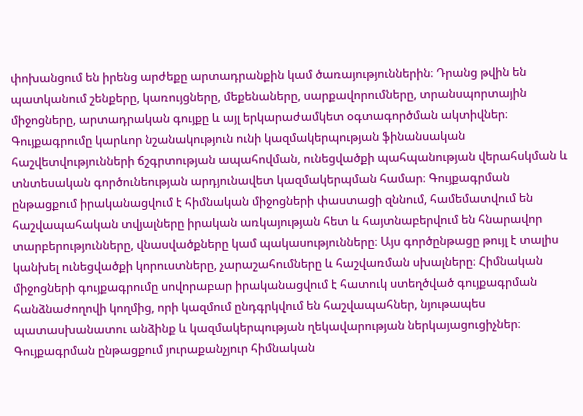փոխանցում են իրենց արժեքը արտադրանքին կամ ծառայություններին։ Դրանց թվին են պատկանում շենքերը, կառույցները, մեքենաները, սարքավորումները, տրանսպորտային միջոցները, արտադրական գույքը և այլ երկարաժամկետ օգտագործման ակտիվներ։ Գույքագրումը կարևոր նշանակություն ունի կազմակերպության ֆինանսական հաշվետվությունների ճշգրտության ապահովման, ունեցվածքի պահպանության վերահսկման և տնտեսական գործունեության արդյունավետ կազմակերպման համար։ Գույքագրման ընթացքում իրականացվում է հիմնական միջոցների փաստացի զննում, համեմատվում են հաշվապահական տվյալները իրական առկայության հետ և հայտնաբերվում են հնարավոր տարբերությունները, վնասվածքները կամ պակասությունները։ Այս գործընթացը թույլ է տալիս կանխել ունեցվածքի կորուստները, չարաշահումները և հաշվառման սխալները։ Հիմնական միջոցների գույքագրումը սովորաբար իրականացվում է հատուկ ստեղծված գույքագրման հանձնաժողովի կողմից, որի կազմում ընդգրկվում են հաշվապահներ, նյութապես պատասխանատու անձինք և կազմակերպության ղեկավարության ներկայացուցիչներ։ Գույքագրման ընթացքում յուրաքանչյուր հիմնական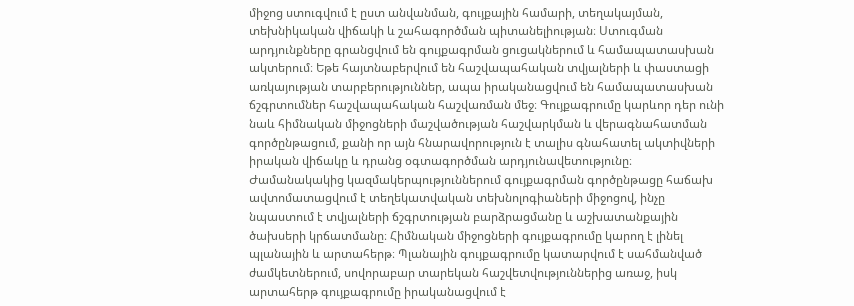միջոց ստուգվում է ըստ անվանման, գույքային համարի, տեղակայման, տեխնիկական վիճակի և շահագործման պիտանելիության։ Ստուգման արդյունքները գրանցվում են գույքագրման ցուցակներում և համապատասխան ակտերում։ Եթե հայտնաբերվում են հաշվապահական տվյալների և փաստացի առկայության տարբերություններ, ապա իրականացվում են համապատասխան ճշգրտումներ հաշվապահական հաշվառման մեջ։ Գույքագրումը կարևոր դեր ունի նաև հիմնական միջոցների մաշվածության հաշվարկման և վերագնահատման գործընթացում, քանի որ այն հնարավորություն է տալիս գնահատել ակտիվների իրական վիճակը և դրանց օգտագործման արդյունավետությունը։ Ժամանակակից կազմակերպություններում գույքագրման գործընթացը հաճախ ավտոմատացվում է տեղեկատվական տեխնոլոգիաների միջոցով, ինչը նպաստում է տվյալների ճշգրտության բարձրացմանը և աշխատանքային ծախսերի կրճատմանը։ Հիմնական միջոցների գույքագրումը կարող է լինել պլանային և արտահերթ։ Պլանային գույքագրումը կատարվում է սահմանված ժամկետներում, սովորաբար տարեկան հաշվետվություններից առաջ, իսկ արտահերթ գույքագրումը իրականացվում է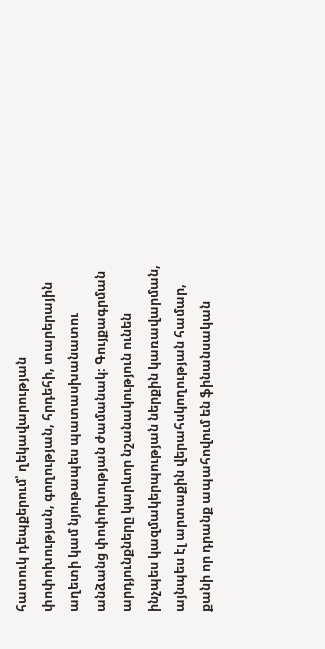հատուկ դեպքերում՝ ղեկավարության փոփոխության, գողության, հրդեհի, տարերային աղետի կամ նյութապես պատասխանատու անձանց փոփոխության ժամանակ։ Գույքագրման արդյունքները կարևոր նշանակություն ունեն ինչպես կազմակերպության ներքին կառավարման, այնպես էլ արտաքին վերահսկողության համար, քանի որ դրանք ապահովում են ֆինանսական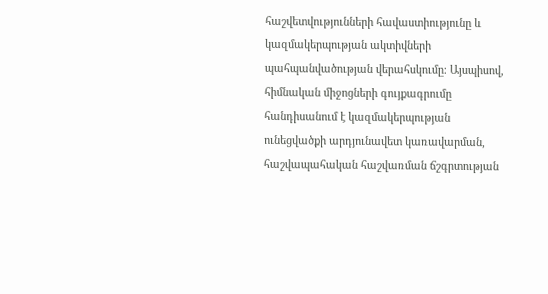հաշվետվությունների հավաստիությունը և կազմակերպության ակտիվների պահպանվածության վերահսկումը։ Այսպիսով, հիմնական միջոցների գույքագրումը հանդիսանում է կազմակերպության ունեցվածքի արդյունավետ կառավարման, հաշվապահական հաշվառման ճշգրտության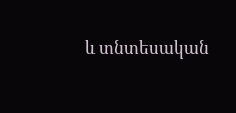և տնտեսական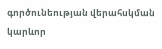գործունեության վերահսկման կարևոր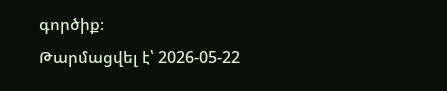գործիք։
Թարմացվել է՝ 2026-05-22